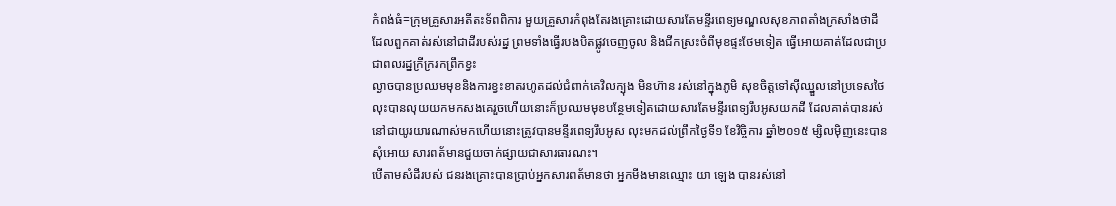កំពង់ធំ=ក្រុមគ្រួសារអតីតះទ័ពពិការ មួយគ្រួសារកំពុងតែរងគ្រោះដោយសារតែមន្ទីរពេទ្យមណ្ឌលសុខភាពតាំងក្រសាំងថាដីដែលពួកគាត់រស់នៅជាដីរបស់រដ្ន ព្រមទាំងធ្វើរបងបិតផ្លូវចេញចូល និងជីកស្រះចំពីមុខផ្ទះថែមទៀត ធ្វើអោយគាត់ដែលជាប្រជាពលរដ្នក្រីក្ររកព្រឹកខ្វះ
ល្ងាចបានប្រឈមមុខនិងការខ្វះខាតរហូតដល់ជំពាក់គេវិលក្បុង មិនហ៊ាន រស់នៅក្នុងភូមិ សុខចិត្តទៅស៊ីឈ្នួលនៅប្រទេសថៃ លុះបានលុយយកមកសងគេរួចហើយនោះក៏ប្រឈមមុខបន្ថែមទៀតដោយសារតែមន្ទីរពេទ្យរឹបអូសយកដី ដែលគាត់បានរស់នៅជាយូរយារណាស់មកហើយនោះត្រូវបានមន្ទីរពេទ្យរឹបអូស លុះមកដល់ព្រឹកថ្ងៃទី១ ខែវិច្ចិការ ឆ្នាំ២០១៥ ម្សិលម៉ិញនេះបានសុំអោយ សារពត័មានជួយចាក់ផ្សាយជាសារធារណះ។
បើតាមសំដីរបស់ ជនរងគ្រោះបានប្រាប់អ្នកសារពត័មានថា អ្នកមីងមានឈ្មោះ យា ឡេង បានរស់នៅ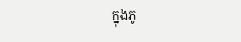ក្នុងភូ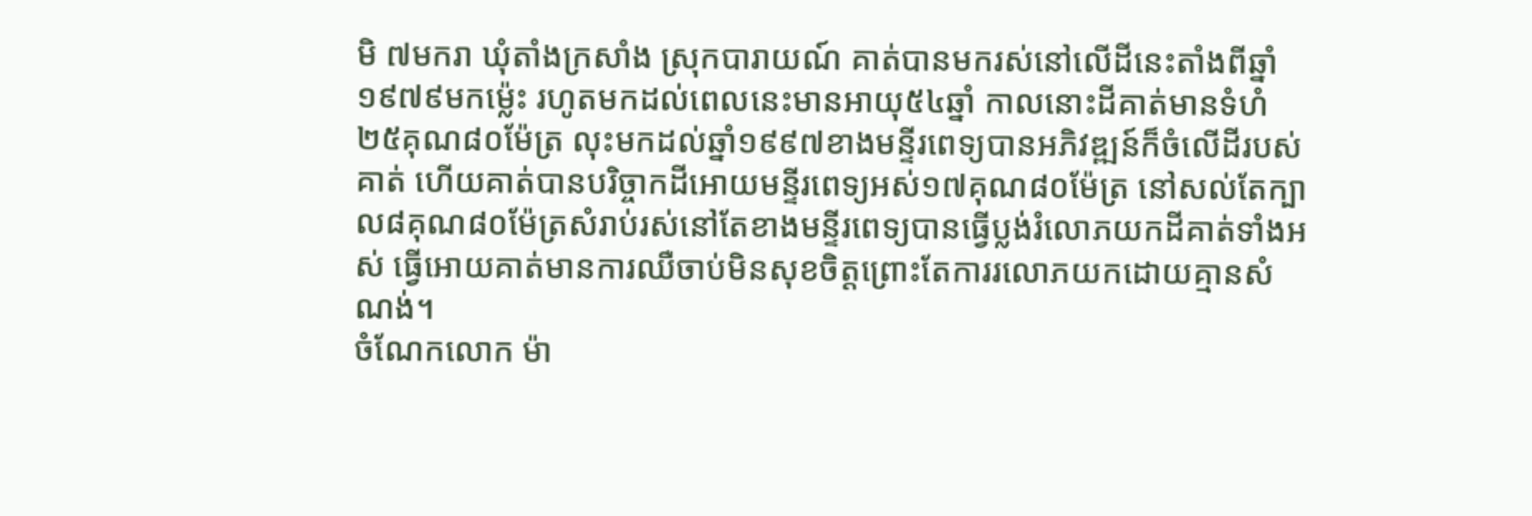មិ ៧មករា ឃុំតាំងក្រសាំង ស្រុកបារាយណ៍ គាត់បានមករស់នៅលើដីនេះតាំងពីឆ្នាំ១៩៧៩មកម្ល៉េះ រហូតមកដល់ពេលនេះមានអាយុ៥៤ឆ្នាំ កាលនោះដីគាត់មានទំហំ២៥គុណ៨០ម៉ែត្រ លុះមកដល់ឆ្នាំ១៩៩៧ខាងមន្ទីរពេទ្យបានអភិវឌ្ឍន៍ក៏ចំលើដីរបស់គាត់ ហើយគាត់បានបរិច្ចាកដីអោយមន្ទីរពេទ្យអស់១៧គុណ៨០ម៉ែត្រ នៅសល់តែក្បាល៨គុណ៨០ម៉ែត្រសំរាប់រស់នៅតែខាងមន្ទីរពេទ្យបានធ្វើប្លង់រំលោភយកដីគាត់ទាំងអស់ ធ្វើអោយគាត់មានការឈឺចាប់មិនសុខចិត្តព្រោះតែការរលោភយកដោយគ្មានសំណង់។
ចំណែកលោក ម៉ា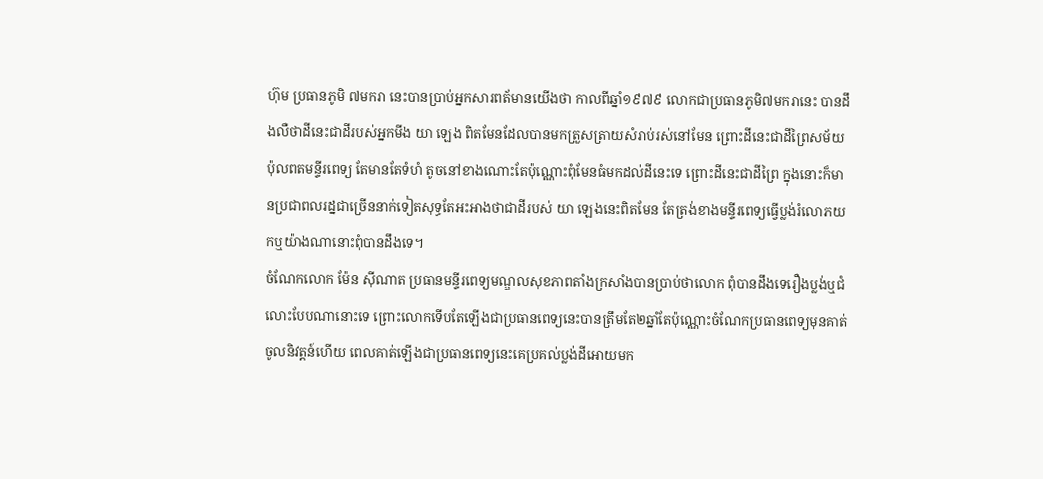ហ៊ុម ប្រធានភូមិ ៧មករា នេះបានប្រាប់អ្នកសារពត័មានយើងថា កាលពីឆ្នាំ១៩៧៩ លោកជាប្រធានភូមិ៧មករានេះ បានដឹងលឺថាដីនេះជាដីរបស់អ្នកមីង យា ឡេង ពិតមែនដែលបានមកត្រួសត្រាយសំរាប់រស់នៅមែន ព្រោះដីនេះជាដីព្រៃសម័យប៉ុលពតមន្ទីរពេទ្យ តែមានតែទំហំ តូចនៅខាងណោះតែប៉ុណ្ណោះពុំមែនធំមកដល់ដីនេះទេ ព្រោះដីនេះជាដីព្រៃ ក្នុងនោះក៏មានប្រជាពលរដ្នជាច្រើននាក់ទៀតសុទ្ធតែអះអាងថាជាដីរបស់ យា ឡេងនេះពិតមែន តែត្រង់ខាងមន្ទីរពេទ្យធ្វើប្លង់រំលោភយកឬយ៉ាងណានោះពុំបានដឹងទេ។
ចំណែកលោក ម៉ែន ស៊ីណាត ប្រធានមន្ទីរពេទ្យមណ្ឌលសុខភាពតាំងក្រសាំងបានប្រាប់ថាលោក ពុំបានដឹងទេរឿងប្លង់ឬជំលោះបែបណានោះទេ ព្រោះលោកទើបតែឡើងជាប្រធានពេទ្យនេះបានត្រឹមតែ២ឆ្នាំតែប៉ុណ្ណោះចំណែកប្រធានពេទ្យមុនគាត់ចូលនិវត្តន៍ហើយ ពេលគាត់ឡើងជាប្រធានពេទ្យនេះគេប្រគល់ប្លង់ដីអោយមក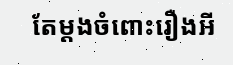តែម្ដងចំពោះរឿងអី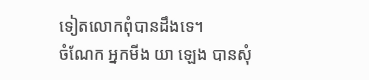ទៀតលោកពុំបានដឹងទេ។
ចំណែក អ្នកមីង យា ឡេង បានសុំ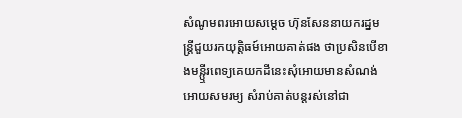សំណូមពរអោយសម្ដេច ហ៊ុនសែននាយករដ្នមន្ដ្រីជួយរកយុត្តិធម៍អោយគាត់ផង ថាប្រសិនបើខាងមន្ឬីរពេទ្យគេយកដីនេះសុំអោយមានសំណង់អោយសមរម្យ សំរាប់គាត់បន្ដរស់នៅជា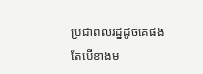ប្រជាពលរដ្នដូចគេផង តែបើខាងម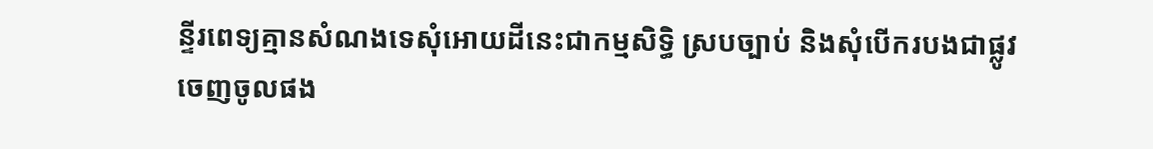ន្ទីរពេទ្យគ្មានសំណងទេសុំអោយដីនេះជាកម្មសិទ្ធិ ស្របច្បាប់ និងសុំបើករបងជាផ្លូវចេញចូលផង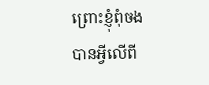ព្រោះខ្ញុំពុំចងបានអ្វីលើពី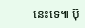នេះទេ៕ ប៊ុ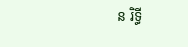ន រិទ្ធី